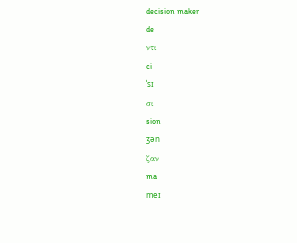decision maker
de
ντι
ci
ˈsɪ
σι
sion
ʒən
ζαν
ma
meɪ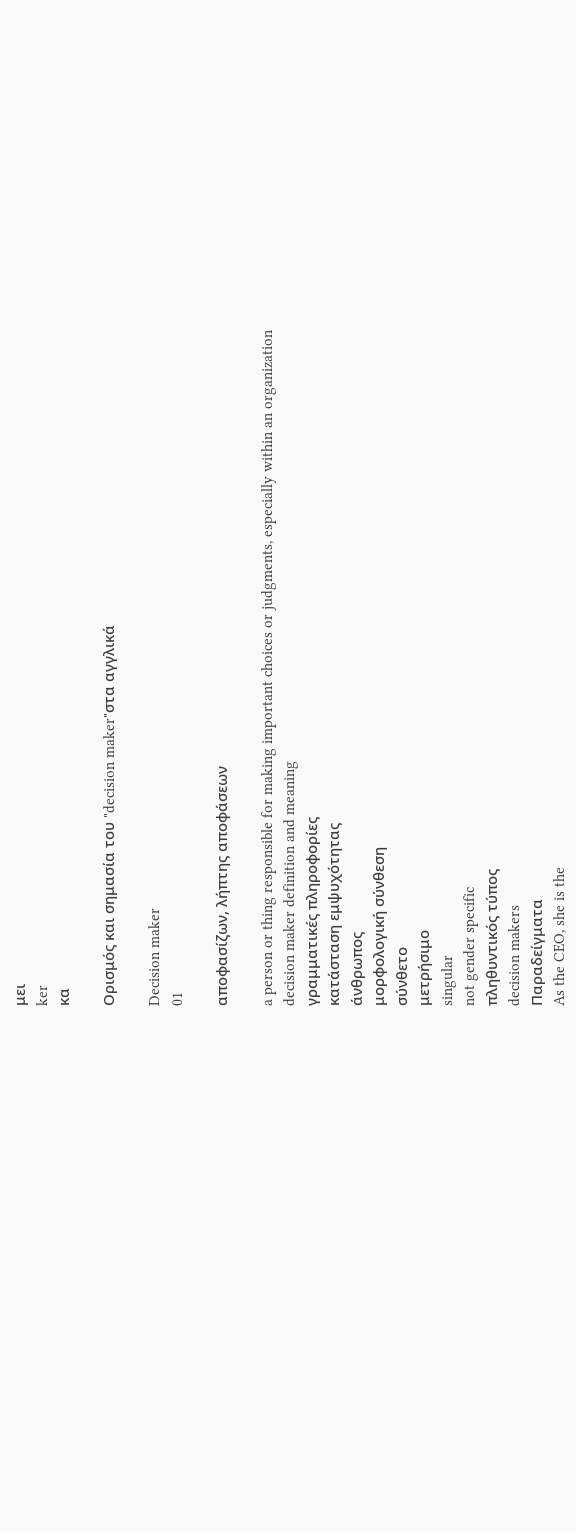μει
ker
κα

Ορισμός και σημασία του "decision maker"στα αγγλικά

Decision maker
01

αποφασίζων, λήπτης αποφάσεων

a person or thing responsible for making important choices or judgments, especially within an organization
decision maker definition and meaning
γραμματικές πληροφορίες
κατάσταση εμψυχότητας
άνθρωπος
μορφολογική σύνθεση
σύνθετο
μετρήσιμο
singular
not gender specific
πληθυντικός τύπος
decision makers
Παραδείγματα
As the CEO, she is the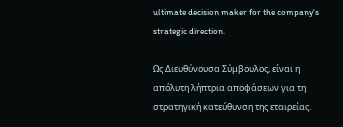ultimate decision maker for the company's strategic direction.

Ως Διευθύνουσα Σύμβουλος, είναι η απόλυτη λήπτρια αποφάσεων για τη στρατηγική κατεύθυνση της εταιρείας.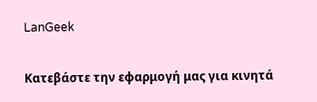LanGeek

Κατεβάστε την εφαρμογή μας για κινητά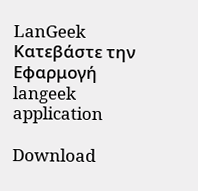LanGeek
Κατεβάστε την Εφαρμογή
langeek application

Download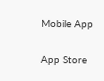Mobile App

App Store